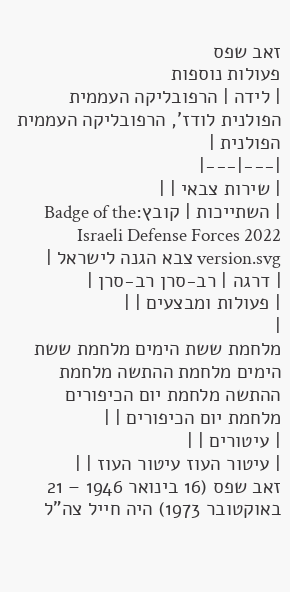זאב שפס
פעולות נוספות
| לידה | הרפובליקה העממית הפולנית לודז', הרפובליקה העממית הפולנית |
|---|---|
| שירות צבאי | |
| השתייכות | קובץ:Badge of the Israeli Defense Forces 2022 version.svg צבא הגנה לישראל |
| דרגה | רב-סרן רב-סרן |
| פעולות ומבצעים | |
|
מלחמת ששת הימים מלחמת ששת הימים מלחמת ההתשה מלחמת ההתשה מלחמת יום הכיפורים מלחמת יום הכיפורים | |
| עיטורים | |
| עיטור העוז עיטור העוז | |
זאב שפס (16 בינואר 1946 – 21 באוקטובר 1973) היה חייל צה"ל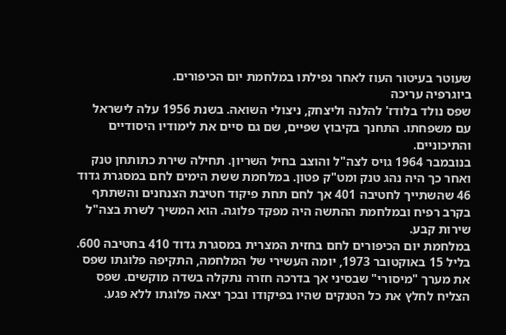שעוטר בעיטור העוז לאחר נפילתו במלחמת יום הכיפורים.
ביוגרפיה עריכה
שפס נולד בלודז' להלנה וליצחק, ניצולי השואה. בשנת 1956 עלה לישראל עם משפחתו. התחנך בקיבוץ שפיים, שם גם סיים את לימודיו היסודיים והתיכוניים.
בנובמבר 1964 גויס לצה"ל והוצב בחיל השריון. תחילה שירת כתותחן טנק ואחר כך היה נהג טנק ומט"ק פטון. במלחמת ששת הימים לחם במסגרת גדוד 46 שהשתייך לחטיבה 401 אך לחם תחת פיקוד חטיבת הצנחנים והשתתף בקרב רפיח ובמלחמת ההתשה היה מפקד פלוגה. הוא המשיך לשרת בצה"ל שירות קבע.
במלחמת יום הכיפורים לחם בחזית המצרית במסגרת גדוד 410 בחטיבה 600.
בליל 15 באוקטובר 1973, יומה העשירי של המלחמה, התקיפה פלוגתו שפס את מערך "מיסורי" שבסיני אך בדרכה חזרה נתקלה בשדה מוקשים. שפס הצליח לחלץ את כל הטנקים שהיו בפיקודו ובכך יצאה פלוגתו ללא פגע.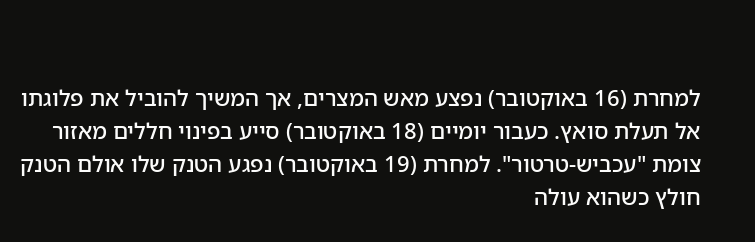למחרת (16 באוקטובר) נפצע מאש המצרים, אך המשיך להוביל את פלוגתו אל תעלת סואץ. כעבור יומיים (18 באוקטובר) סייע בפינוי חללים מאזור צומת "עכביש-טרטור". למחרת (19 באוקטובר) נפגע הטנק שלו אולם הטנק חולץ כשהוא עולה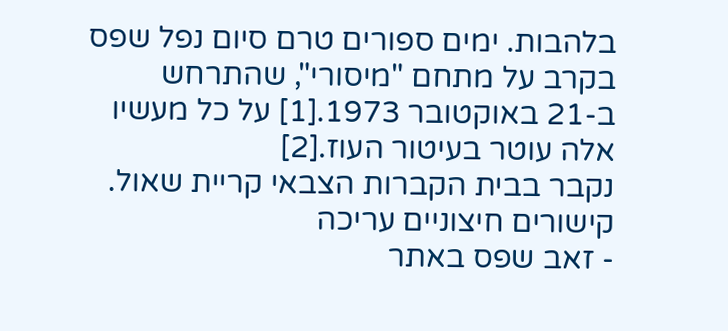בלהבות. ימים ספורים טרם סיום נפל שפס בקרב על מתחם "מיסורי", שהתרחש ב-21 באוקטובר 1973.[1] על כל מעשיו אלה עוטר בעיטור העוז.[2]
נקבר בבית הקברות הצבאי קריית שאול.
קישורים חיצוניים עריכה
- זאב שפס באתר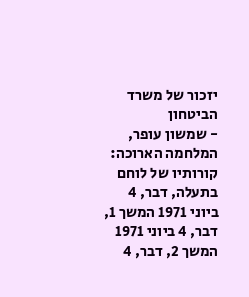יזכור של משרד הביטחון
- שמשון עופר, המלחמה הארוכה: קורותיו של לוחם בתעלה, דבר, 4 ביוני 1971 המשך 1, דבר, 4 ביוני 1971 המשך 2, דבר, 4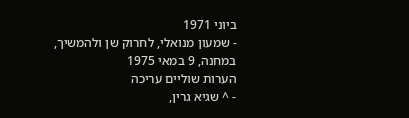ביוני 1971
- שמעון מנואלי, לחרוק שן ולהמשיך, במחנה, 9 במאי 1975
הערות שוליים עריכה
- ^ שגיא גרין,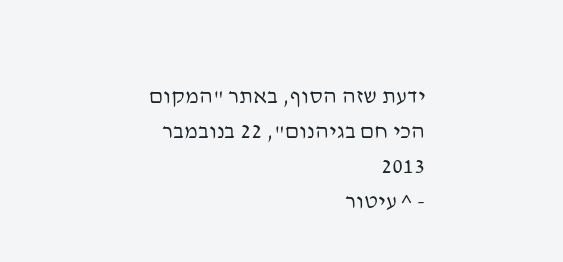ידעת שזה הסוף, באתר "המקום הכי חם בגיהנום", 22 בנובמבר 2013
- ^ עיטור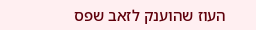העוז שהוענק לזאב שפס